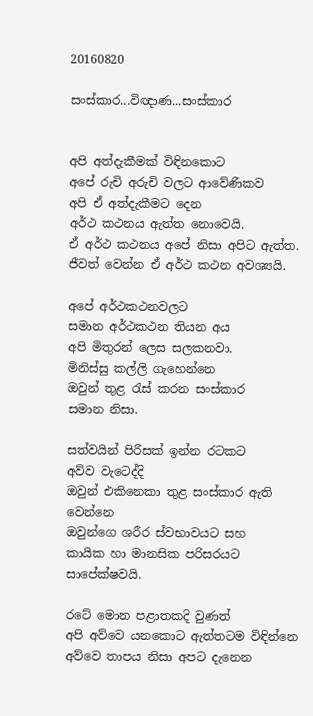20160820

සංස්කාර...විඥාණ...සංස්කාර


අපි අත්දැකීමක් විඳිනකොට
අපේ රුචි අරුචි වලට ආවේණිකව
අපි ඒ අත්දැකීමට දෙන
අර්ථ කථනය ඇත්ත නොවෙයි.
ඒ අර්ථ කථනය අපේ නිසා අපිට ඇත්ත.
ජීවත් වෙන්න ඒ අර්ථ කථන අවශ්‍යයි.

අපේ අර්ථකථනවලට
සමාන අර්ථකථන තියන අය
අපි මිතුරන් ලෙස සලකනවා.
මිනිස්සු කල්ලි ගැහෙන්නෙ
ඔවුන් තුළ රැස් කරන සංස්කාර
සමාන නිසා.

සත්වයින් පිරිසක් ඉන්න රටකට
අව්ව වැටෙද්දි
ඔවුන් එකිනෙකා තුළ සංස්කාර ඇති වෙන්නෙ
ඔවුන්ගෙ ශරීර ස්වභාවයට සහ
කායික හා මානසික පරිසරයට සාපේක්ෂවයි.

රටේ මොන පළාතකදි වුණත්
අපි අව්වෙ යනකොට ඇත්තටම විඳින්නෙ
අව්වෙ තාපය නිසා අපට දැනෙන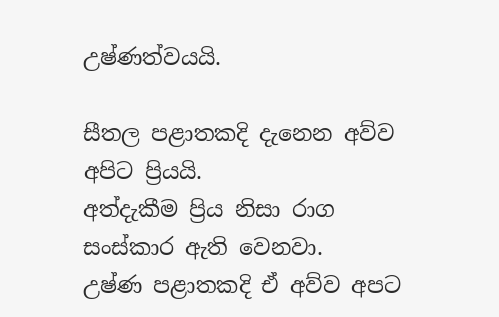උෂ්ණත්වයයි.

සීතල පළාතකදි දැනෙන අව්ව අපිට ප්‍රියයි.
අත්දැකීම ප්‍රිය නිසා රාග සංස්කාර ඇති වෙනවා.
උෂ්ණ පළාතකදි ඒ අව්ව අපට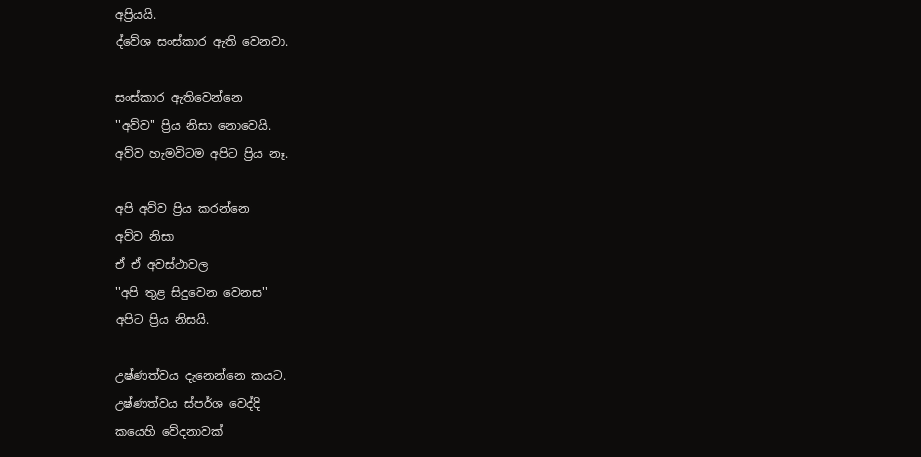අප්‍රියයි.
ද්වේශ සංස්කාර ඇති වෙනවා.

සංස්කාර ඇතිවෙන්නෙ
''අව්ව'' ප්‍රිය නිසා නොවෙයි.
අව්ව හැමවිටම අපිට ප්‍රිය නෑ.

අපි අව්ව ප්‍රිය කරන්නෙ
අව්ව නිසා
ඒ ඒ අවස්ථාවල
''අපි තුළ සිදුවෙන වෙනස''
අපිට ප්‍රිය නිසයි.

උෂ්ණත්වය දැනෙන්නෙ කයට.
උෂ්ණත්වය ස්පර්ශ වෙද්දි
කයෙහි වේදනාවක්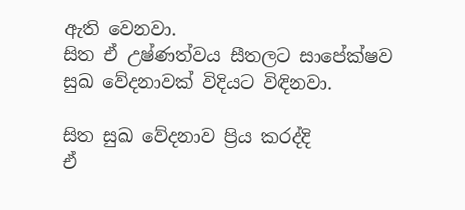ඇති වෙනවා.
සිත ඒ උෂ්ණත්වය සීතලට සාපේක්ෂව
සුඛ වේදනාවක් විදියට විඳිනවා.

සිත සුඛ වේදනාව ප්‍රිය කරද්දි
ඒ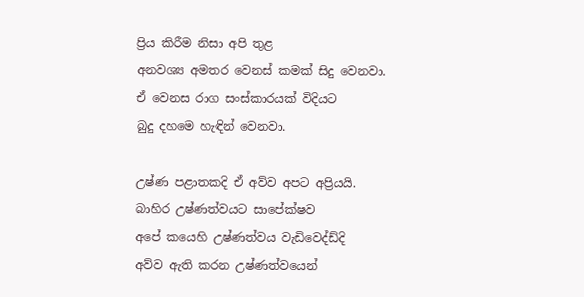ප්‍රිය කිරීම නිසා අපි තුළ
අනවශ්‍ය අමතර වෙනස් කමක් සිදු වෙනවා.
ඒ වෙනස රාග සංස්කාරයක් විදියට
බුදු දහමෙ හැඳින් වෙනවා.

උෂ්ණ පළාතකදි ඒ අව්ව අපට අප්‍රියයි.
බාහිර උෂ්ණත්වයට සාපේක්ෂව
අපේ කයෙහි උෂ්ණත්වය වැඩිවෙද්ඩ්දි
අව්ව ඇති කරන උෂ්ණත්වයෙන්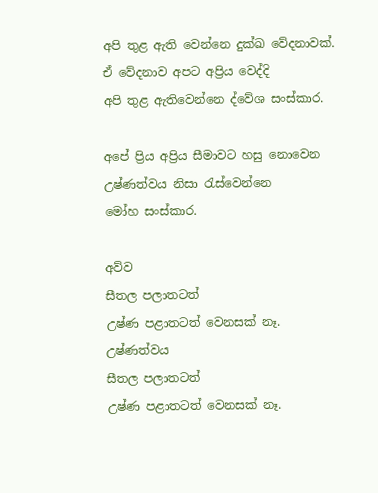අපි තුළ ඇති වෙන්නෙ දුක්ඛ වේදනාවක්.
ඒ වේදනාව අපට අප්‍රිය වෙද්දි
අපි තුළ ඇතිවෙන්නෙ ද්වේශ සංස්කාර.

අපේ ප්‍රිය අප්‍රිය සීමාවට හසු නොවෙන
උෂ්ණත්වය නිසා රැස්වෙන්නෙ
මෝහ සංස්කාර.

අව්ව
සීතල පලාතටත්
උෂ්ණ පළාතටත් වෙනසක් නෑ.
උෂ්ණත්වය
සීතල පලාතටත්
උෂ්ණ පළාතටත් වෙනසක් නෑ.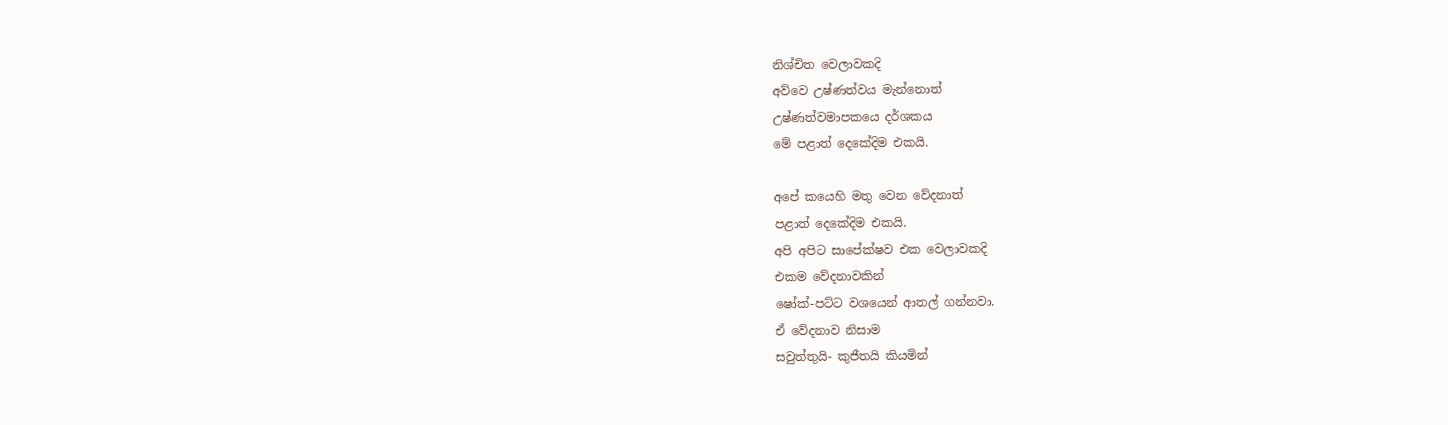නිශ්චිත වෙලාවකදි
අව්වෙ උෂ්ණත්වය මැන්නොත්
උෂ්ණත්වමාපකයෙ දර්ශකය
මේ පළාත් දෙකේදිම එකයි.

අපේ කයෙහි මතු වෙන වේදනාත්
පළාත් දෙකේදිම එකයි.
අපි අපිට සාපේක්ෂව එක වෙලාවකදි
එකම වේදනාවකින්
ෂෝක්-පට්ට වශයෙන් ආතල් ගන්නවා.
ඒ වේදනාව නිසාම
සවුත්තුයි- කුජීතයි කියමින්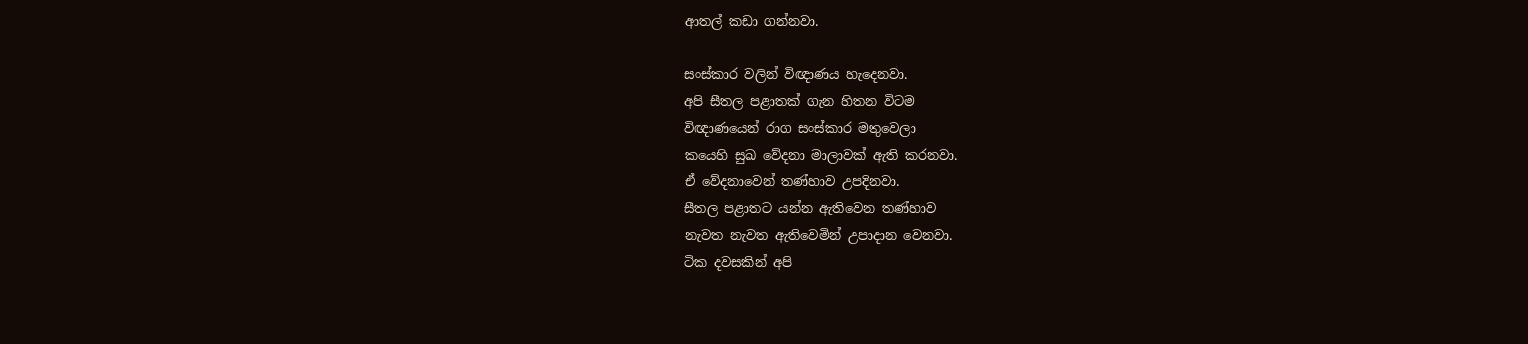ආතල් කඩා ගන්නවා.

සංස්කාර වලින් විඥාණය හැදෙනවා.
අපි සීතල පළාතක් ගැන හිතන විටම
විඥාණයෙන් රාග සංස්කාර මතුවෙලා
කයෙහි සුඛ වේදනා මාලාවක් ඇති කරනවා.
ඒ වේදනාවෙන් තණ්හාව උපදිනවා.
සීතල පළාතට යන්න ඇතිවෙන තණ්හාව
නැවත නැවත ඇතිවෙමින් උපාදාන වෙනවා.
ටික දවසකින් අපි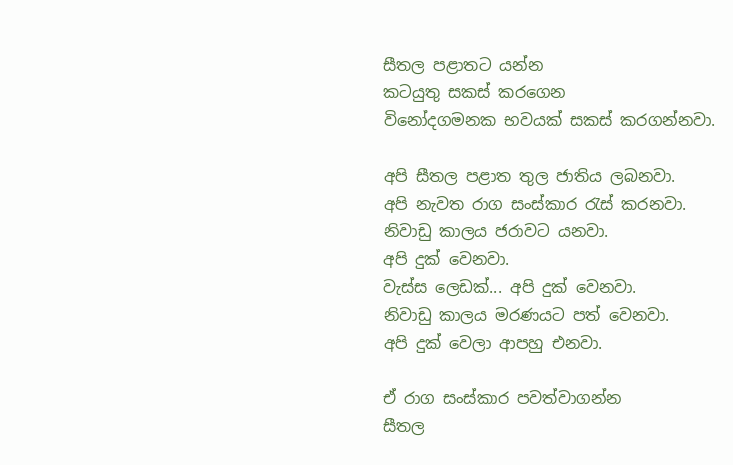සීතල පළාතට යන්න
කටයුතු සකස් කරගෙන
විනෝදගමනක භවයක් සකස් කරගන්නවා.

අපි සීතල පළාත තුල ජාතිය ලබනවා.
අපි නැවත රාග සංස්කාර රැස් කරනවා.
නිවාඩු කාලය ජරාවට යනවා.
අපි දුක් වෙනවා.
වැස්ස ලෙඩක්... අපි දුක් වෙනවා.
නිවාඩු කාලය මරණයට පත් වෙනවා.
අපි දුක් වෙලා ආපහු එනවා.

ඒ රාග සංස්කාර පවත්වාගන්න
සීතල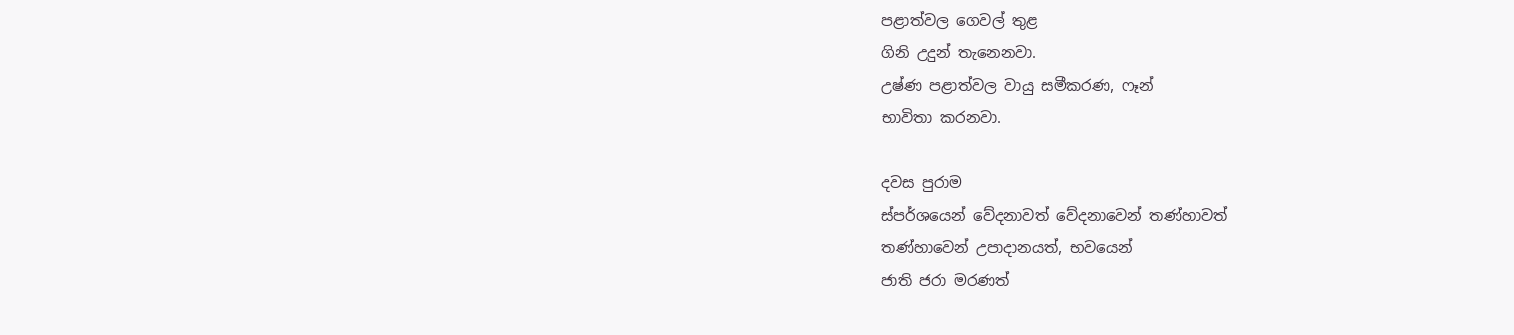පළාත්වල ගෙවල් තුළ
ගිනි උදුන් තැනෙනවා.
උෂ්ණ පළාත්වල වායු සමීකරණ, ෆෑන්
භාවිතා කරනවා.

දවස පුරාම
ස්පර්ශයෙන් වේදනාවත් වේදනාවෙන් තණ්හාවත්
තණ්හාවෙන් උපාදානයත්, භවයෙන්
ජාති ජරා මරණත්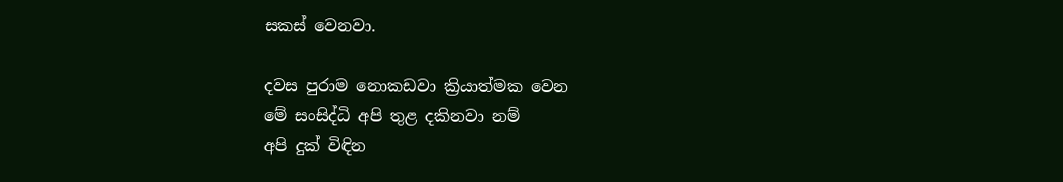සකස් වෙනවා.

දවස පුරාම නොකඩවා ක්‍රියාත්මක වෙන
මේ සංසිද්ධි අපි තුළ දකිනවා නම්
අපි දුක් විඳින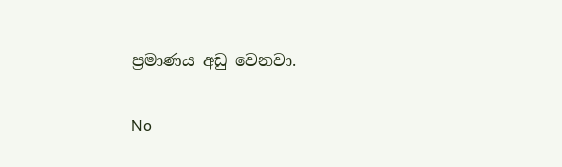ප්‍රමාණය අඩු වෙනවා.

No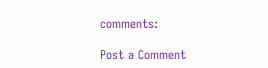comments:

Post a Comment